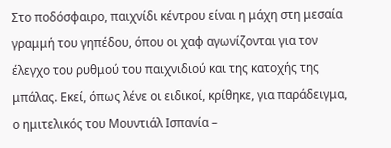Στο ποδόσφαιρο, παιχνίδι κέντρου είναι η μάχη στη μεσαία γραμμή του γηπέδου, όπου οι χαφ αγωνίζονται για τον έλεγχο του ρυθμού του παιχνιδιού και της κατοχής της μπάλας. Εκεί, όπως λένε οι ειδικοί, κρίθηκε, για παράδειγμα, ο ημιτελικός του Μουντιάλ Ισπανία –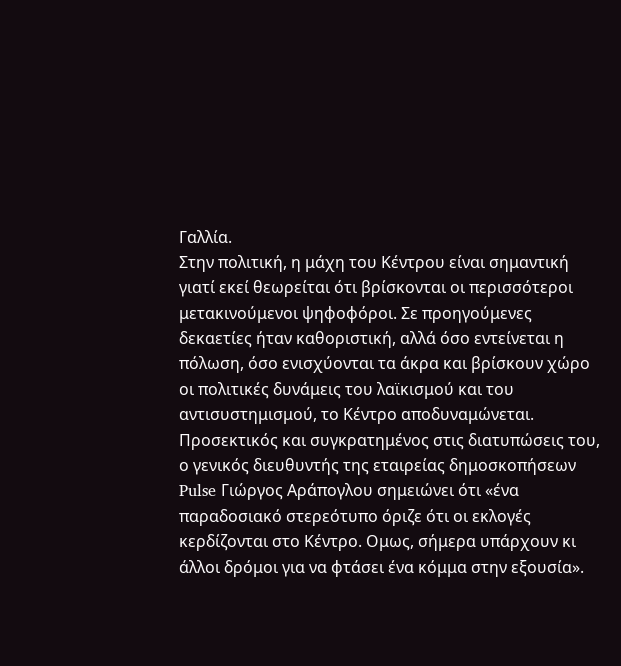Γαλλία.
Στην πολιτική, η μάχη του Κέντρου είναι σημαντική γιατί εκεί θεωρείται ότι βρίσκονται οι περισσότεροι μετακινούμενοι ψηφοφόροι. Σε προηγούμενες δεκαετίες ήταν καθοριστική, αλλά όσο εντείνεται η πόλωση, όσο ενισχύονται τα άκρα και βρίσκουν χώρο οι πολιτικές δυνάμεις του λαϊκισμού και του αντισυστημισμού, το Kέντρο αποδυναμώνεται.
Προσεκτικός και συγκρατημένος στις διατυπώσεις του, ο γενικός διευθυντής της εταιρείας δημοσκοπήσεων Pulse Γιώργος Αράπογλου σημειώνει ότι «ένα παραδοσιακό στερεότυπο όριζε ότι οι εκλογές κερδίζονται στο Κέντρο. Oμως, σήμερα υπάρχουν κι άλλοι δρόμοι για να φτάσει ένα κόμμα στην εξουσία».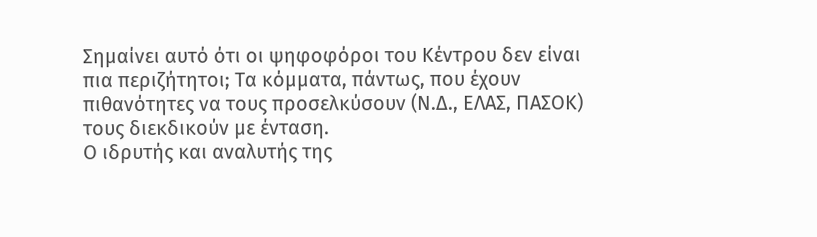Σημαίνει αυτό ότι οι ψηφοφόροι του Κέντρου δεν είναι πια περιζήτητοι; Τα κόμματα, πάντως, που έχουν πιθανότητες να τους προσελκύσουν (Ν.Δ., ΕΛΑΣ, ΠΑΣΟΚ) τους διεκδικούν με ένταση.
Ο ιδρυτής και αναλυτής της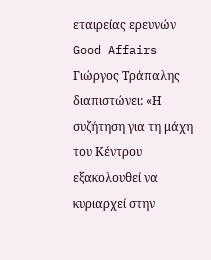εταιρείας ερευνών Good Affairs Γιώργος Τράπαλης διαπιστώνει: «Η συζήτηση για τη μάχη του Κέντρου εξακολουθεί να κυριαρχεί στην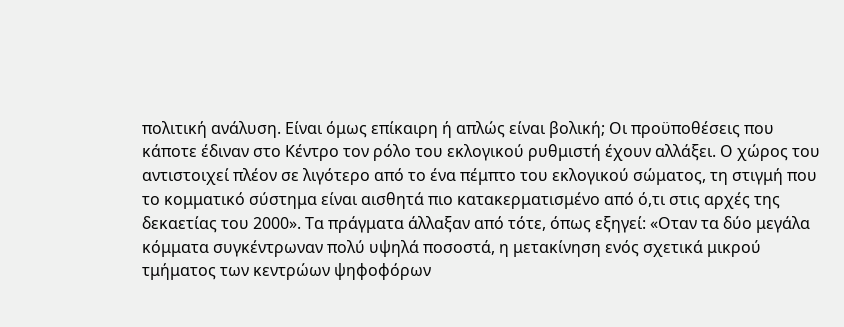πολιτική ανάλυση. Είναι όμως επίκαιρη ή απλώς είναι βολική; Οι προϋποθέσεις που κάποτε έδιναν στο Κέντρο τον ρόλο του εκλογικού ρυθμιστή έχουν αλλάξει. Ο χώρος του αντιστοιχεί πλέον σε λιγότερο από το ένα πέμπτο του εκλογικού σώματος, τη στιγμή που το κομματικό σύστημα είναι αισθητά πιο κατακερματισμένο από ό,τι στις αρχές της δεκαετίας του 2000». Τα πράγματα άλλαξαν από τότε, όπως εξηγεί: «Οταν τα δύο μεγάλα κόμματα συγκέντρωναν πολύ υψηλά ποσοστά, η μετακίνηση ενός σχετικά μικρού τμήματος των κεντρώων ψηφοφόρων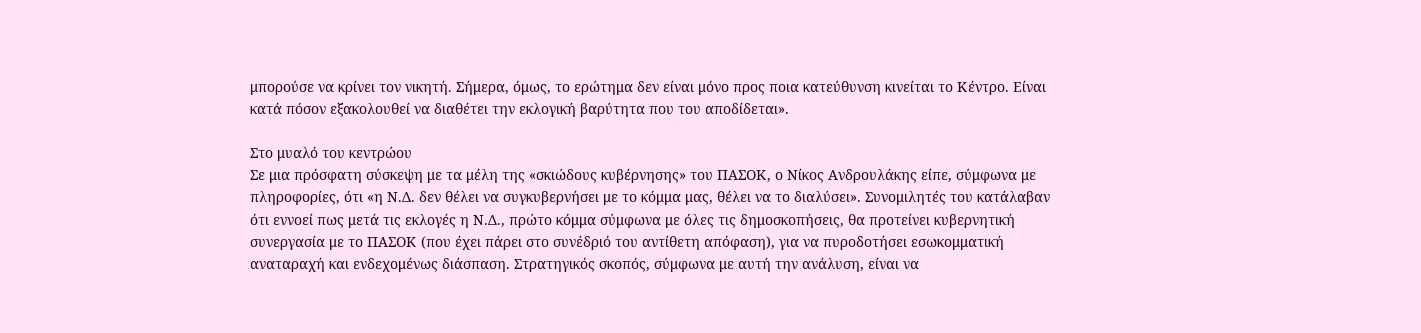μπορούσε να κρίνει τον νικητή. Σήμερα, όμως, το ερώτημα δεν είναι μόνο προς ποια κατεύθυνση κινείται το Κέντρο. Είναι κατά πόσον εξακολουθεί να διαθέτει την εκλογική βαρύτητα που του αποδίδεται».

Στο μυαλό του κεντρώου
Σε μια πρόσφατη σύσκεψη με τα μέλη της «σκιώδους κυβέρνησης» του ΠΑΣΟΚ, ο Νίκος Ανδρουλάκης είπε, σύμφωνα με πληροφορίες, ότι «η Ν.Δ. δεν θέλει να συγκυβερνήσει με το κόμμα μας, θέλει να το διαλύσει». Συνομιλητές του κατάλαβαν ότι εννοεί πως μετά τις εκλογές η Ν.Δ., πρώτο κόμμα σύμφωνα με όλες τις δημοσκοπήσεις, θα προτείνει κυβερνητική συνεργασία με το ΠΑΣΟΚ (που έχει πάρει στο συνέδριό του αντίθετη απόφαση), για να πυροδοτήσει εσωκομματική αναταραχή και ενδεχομένως διάσπαση. Στρατηγικός σκοπός, σύμφωνα με αυτή την ανάλυση, είναι να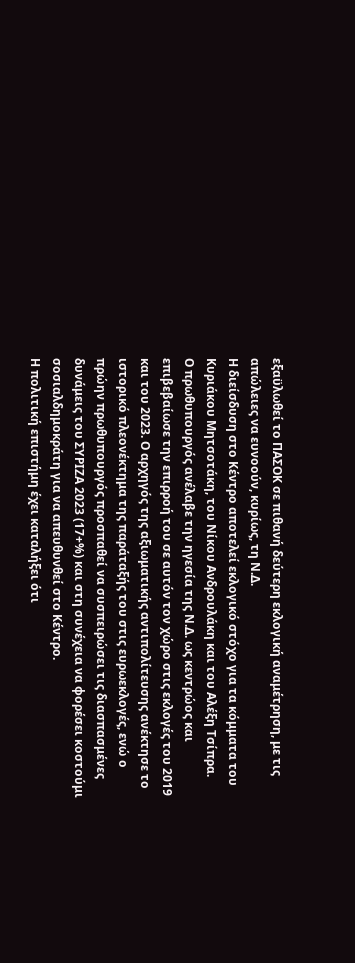εξαϋλωθεί το ΠΑΣΟΚ σε πιθανή δεύτερη εκλογική αναμέτρηση, με τις απώλειες να ευνοούν, κυρίως, τη Ν.Δ.
Η διείσδυση στο Κέντρο αποτελεί εκλογικό στόχο για τα κόμματα του Κυριάκου Μητσοτάκη, του Νίκου Ανδρουλάκη και του Αλέξη Τσίπρα.
Ο πρωθυπουργός ανέλαβε την ηγεσία της Ν.Δ. ως κεντρώος και επιβεβαίωσε την επιρροή του σε αυτόν τον χώρο στις εκλογές του 2019 και του 2023. Ο αρχηγός της αξιωματικής αντιπολίτευσης ανέκτησε το ιστορικό πλεονέκτημα της παράταξής του στις ευρωεκλογές, ενώ ο πρώην πρωθυπουργός προσπαθεί να συσπειρώσει τις διασπασμένες δυνάμεις του ΣΥΡΙΖΑ 2023 (17+%) και στη συνέχεια να φορέσει κοστούμι σοσιαλδημοκράτη για να απευθυνθεί στο Κέντρο.
Η πολιτική επιστήμη έχει καταλήξει ότι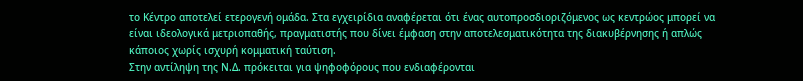το Κέντρο αποτελεί ετερογενή ομάδα. Στα εγχειρίδια αναφέρεται ότι ένας αυτοπροσδιοριζόμενος ως κεντρώος μπορεί να είναι ιδεολογικά μετριοπαθής, πραγματιστής που δίνει έμφαση στην αποτελεσματικότητα της διακυβέρνησης ή απλώς κάποιος χωρίς ισχυρή κομματική ταύτιση.
Στην αντίληψη της Ν.Δ. πρόκειται για ψηφοφόρους που ενδιαφέρονται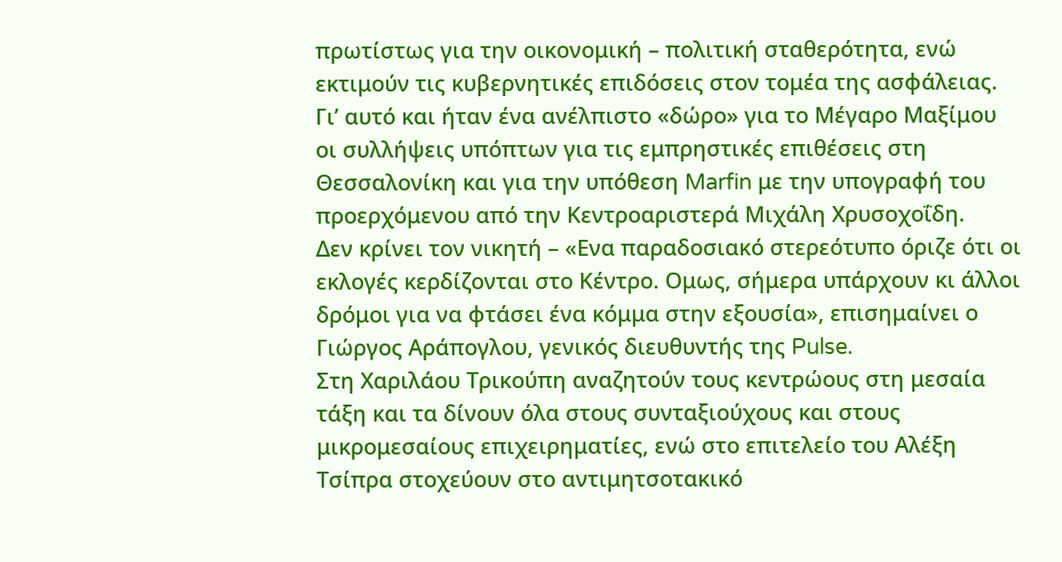πρωτίστως για την οικονομική – πολιτική σταθερότητα, ενώ εκτιμούν τις κυβερνητικές επιδόσεις στον τομέα της ασφάλειας. Γι’ αυτό και ήταν ένα ανέλπιστο «δώρο» για το Μέγαρο Μαξίμου οι συλλήψεις υπόπτων για τις εμπρηστικές επιθέσεις στη Θεσσαλονίκη και για την υπόθεση Marfin με την υπογραφή του προερχόμενου από την Κεντροαριστερά Μιχάλη Χρυσοχοΐδη.
Δεν κρίνει τον νικητή – «Ενα παραδοσιακό στερεότυπο όριζε ότι οι εκλογές κερδίζονται στο Κέντρο. Oμως, σήμερα υπάρχουν κι άλλοι δρόμοι για να φτάσει ένα κόμμα στην εξουσία», επισημαίνει ο Γιώργος Αράπογλου, γενικός διευθυντής της Pulse.
Στη Χαριλάου Τρικούπη αναζητούν τους κεντρώους στη μεσαία τάξη και τα δίνουν όλα στους συνταξιούχους και στους μικρομεσαίους επιχειρηματίες, ενώ στο επιτελείο του Αλέξη Τσίπρα στοχεύουν στο αντιμητσοτακικό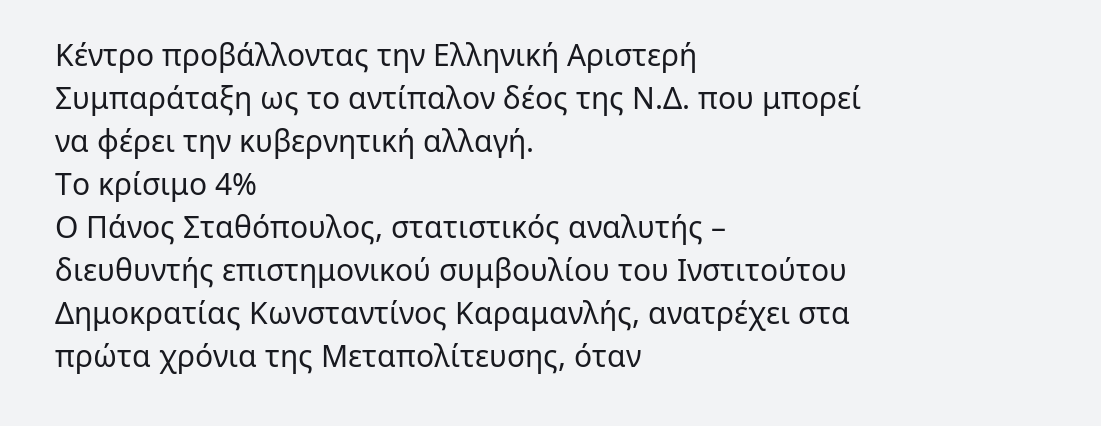Κέντρο προβάλλοντας την Ελληνική Αριστερή Συμπαράταξη ως το αντίπαλον δέος της Ν.Δ. που μπορεί να φέρει την κυβερνητική αλλαγή.
Το κρίσιμο 4%
Ο Πάνος Σταθόπουλος, στατιστικός αναλυτής – διευθυντής επιστημονικού συμβουλίου του Ινστιτούτου Δημοκρατίας Κωνσταντίνος Καραμανλής, ανατρέχει στα πρώτα χρόνια της Μεταπολίτευσης, όταν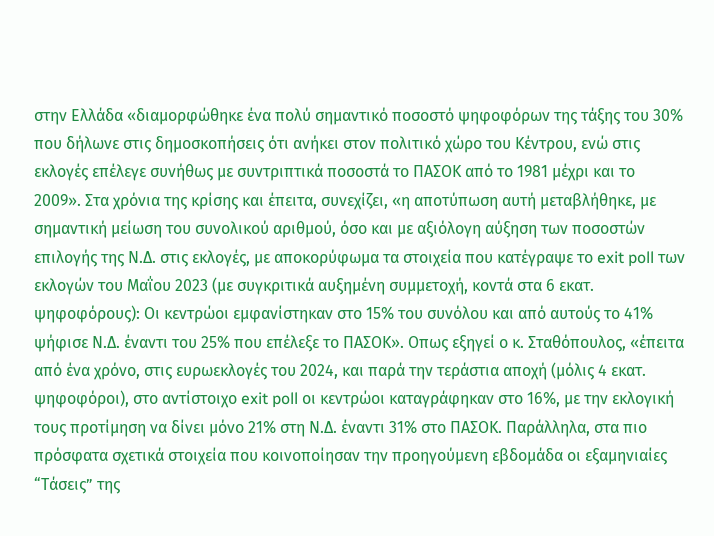στην Ελλάδα «διαμορφώθηκε ένα πολύ σημαντικό ποσοστό ψηφοφόρων της τάξης του 30% που δήλωνε στις δημοσκοπήσεις ότι ανήκει στον πολιτικό χώρο του Κέντρου, ενώ στις εκλογές επέλεγε συνήθως με συντριπτικά ποσοστά το ΠΑΣΟΚ από το 1981 μέχρι και το 2009». Στα χρόνια της κρίσης και έπειτα, συνεχίζει, «η αποτύπωση αυτή μεταβλήθηκε, με σημαντική μείωση του συνολικού αριθμού, όσο και με αξιόλογη αύξηση των ποσοστών επιλογής της Ν.Δ. στις εκλογές, με αποκορύφωμα τα στοιχεία που κατέγραψε το exit poll των εκλογών του Μαΐου 2023 (με συγκριτικά αυξημένη συμμετοχή, κοντά στα 6 εκατ. ψηφοφόρους): Οι κεντρώοι εμφανίστηκαν στο 15% του συνόλου και από αυτούς το 41% ψήφισε Ν.Δ. έναντι του 25% που επέλεξε το ΠΑΣΟΚ». Οπως εξηγεί ο κ. Σταθόπουλος, «έπειτα από ένα χρόνο, στις ευρωεκλογές του 2024, και παρά την τεράστια αποχή (μόλις 4 εκατ. ψηφοφόροι), στο αντίστοιχο exit poll οι κεντρώοι καταγράφηκαν στο 16%, με την εκλογική τους προτίμηση να δίνει μόνο 21% στη Ν.Δ. έναντι 31% στο ΠΑΣΟΚ. Παράλληλα, στα πιο πρόσφατα σχετικά στοιχεία που κοινοποίησαν την προηγούμενη εβδομάδα οι εξαμηνιαίες “Τάσεις” της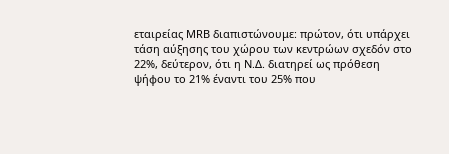εταιρείας MRB διαπιστώνουμε: πρώτον, ότι υπάρχει τάση αύξησης του χώρου των κεντρώων σχεδόν στο 22%, δεύτερον, ότι η Ν.Δ. διατηρεί ως πρόθεση ψήφου το 21% έναντι του 25% που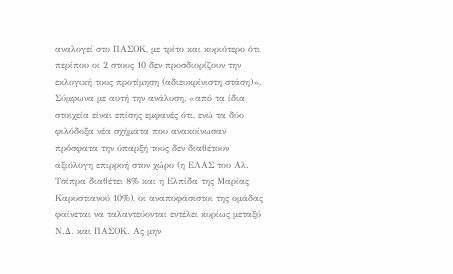αναλογεί στο ΠΑΣΟΚ, με τρίτο και κυριότερο ότι περίπου οι 2 στους 10 δεν προσδιορίζουν την εκλογική τους προτίμηση (αδιευκρίνιστη στάση)».
Σύμφωνα με αυτή την ανάλυση, «από τα ίδια στοιχεία είναι επίσης εμφανές ότι, ενώ τα δύο φιλόδοξα νέα σχήματα που ανακοίνωσαν πρόσφατα την ύπαρξή τους δεν διαθέτουν αξιόλογη επιρροή στον χώρο (η ΕΛΑΣ του Αλ. Τσίπρα διαθέτει 8% και η Ελπίδα της Μαρίας Καρυστιανού 10%), οι αναποφάσιστοι της ομάδας φαίνεται να ταλαντεύονται εντέλει κυρίως μεταξύ Ν.Δ. και ΠΑΣΟΚ. Ας μην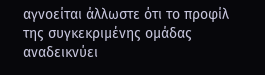αγνοείται άλλωστε ότι το προφίλ της συγκεκριμένης ομάδας αναδεικνύει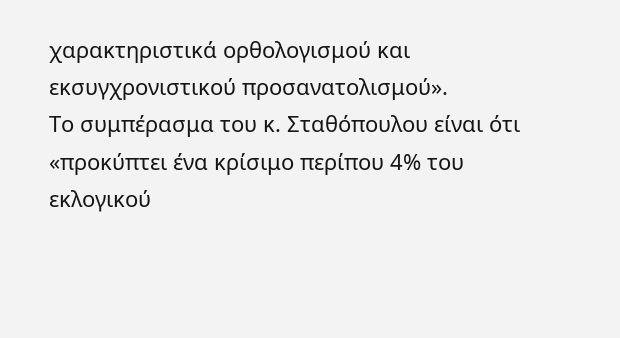χαρακτηριστικά ορθολογισμού και εκσυγχρονιστικού προσανατολισμού».
Το συμπέρασμα του κ. Σταθόπουλου είναι ότι «προκύπτει ένα κρίσιμο περίπου 4% του εκλογικού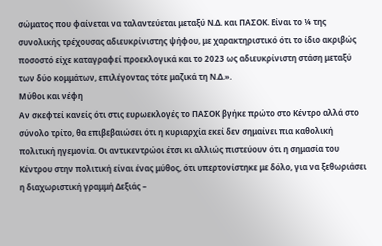σώματος που φαίνεται να ταλαντεύεται μεταξύ Ν.Δ. και ΠΑΣΟΚ. Είναι το ¼ της συνολικής τρέχουσας αδιευκρίνιστης ψήφου, με χαρακτηριστικό ότι το ίδιο ακριβώς ποσοστό είχε καταγραφεί προεκλογικά και το 2023 ως αδιευκρίνιστη στάση μεταξύ των δύο κομμάτων, επιλέγοντας τότε μαζικά τη Ν.Δ.».
Μύθοι και νέφη
Αν σκεφτεί κανείς ότι στις ευρωεκλογές το ΠΑΣΟΚ βγήκε πρώτο στο Κέντρο αλλά στο σύνολο τρίτο, θα επιβεβαιώσει ότι η κυριαρχία εκεί δεν σημαίνει πια καθολική πολιτική ηγεμονία. Οι αντικεντρώοι έτσι κι αλλιώς πιστεύουν ότι η σημασία του Κέντρου στην πολιτική είναι ένας μύθος, ότι υπερτονίστηκε με δόλο, για να ξεθωριάσει η διαχωριστική γραμμή Δεξιάς –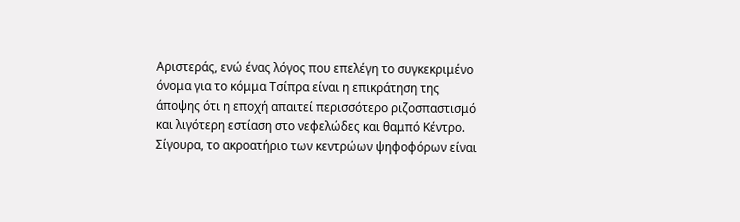Αριστεράς, ενώ ένας λόγος που επελέγη το συγκεκριμένο όνομα για το κόμμα Τσίπρα είναι η επικράτηση της άποψης ότι η εποχή απαιτεί περισσότερο ριζοσπαστισμό και λιγότερη εστίαση στο νεφελώδες και θαμπό Κέντρο.
Σίγουρα, το ακροατήριο των κεντρώων ψηφοφόρων είναι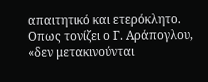απαιτητικό και ετερόκλητο. Οπως τονίζει ο Γ. Αράπογλου, «δεν μετακινούνται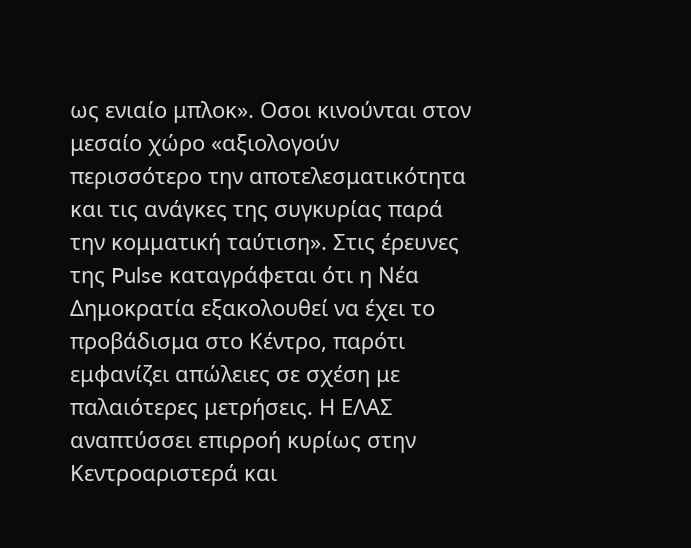ως ενιαίο μπλοκ». Οσοι κινούνται στον μεσαίο χώρο «αξιολογούν περισσότερο την αποτελεσματικότητα και τις ανάγκες της συγκυρίας παρά την κομματική ταύτιση». Στις έρευνες της Pulse καταγράφεται ότι η Νέα Δημοκρατία εξακολουθεί να έχει το προβάδισμα στο Κέντρο, παρότι εμφανίζει απώλειες σε σχέση με παλαιότερες μετρήσεις. Η ΕΛΑΣ αναπτύσσει επιρροή κυρίως στην Κεντροαριστερά και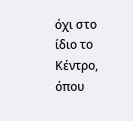όχι στο ίδιο το Κέντρο, όπου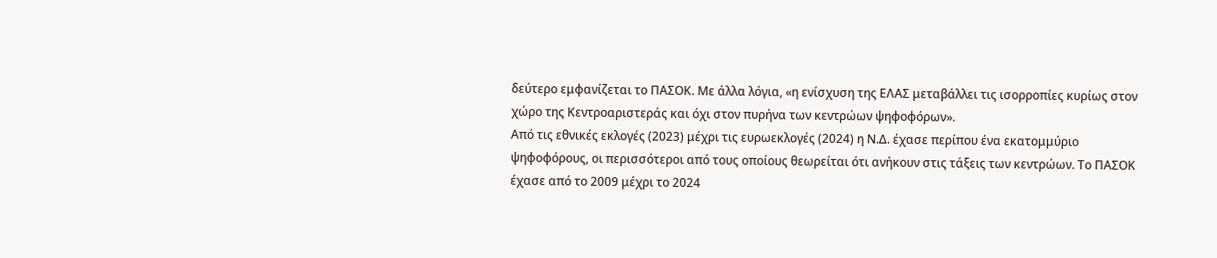δεύτερο εμφανίζεται το ΠΑΣΟΚ. Με άλλα λόγια, «η ενίσχυση της ΕΛΑΣ μεταβάλλει τις ισορροπίες κυρίως στον χώρο της Κεντροαριστεράς και όχι στον πυρήνα των κεντρώων ψηφοφόρων».
Από τις εθνικές εκλογές (2023) μέχρι τις ευρωεκλογές (2024) η Ν.Δ. έχασε περίπου ένα εκατομμύριο ψηφοφόρους, οι περισσότεροι από τους οποίους θεωρείται ότι ανήκουν στις τάξεις των κεντρώων. Το ΠΑΣΟΚ έχασε από το 2009 μέχρι το 2024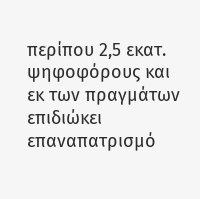περίπου 2,5 εκατ. ψηφοφόρους και εκ των πραγμάτων επιδιώκει επαναπατρισμό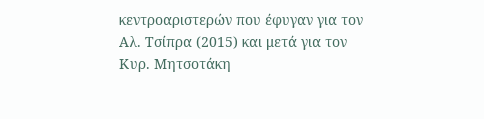κεντροαριστερών που έφυγαν για τον Αλ. Τσίπρα (2015) και μετά για τον Κυρ. Μητσοτάκη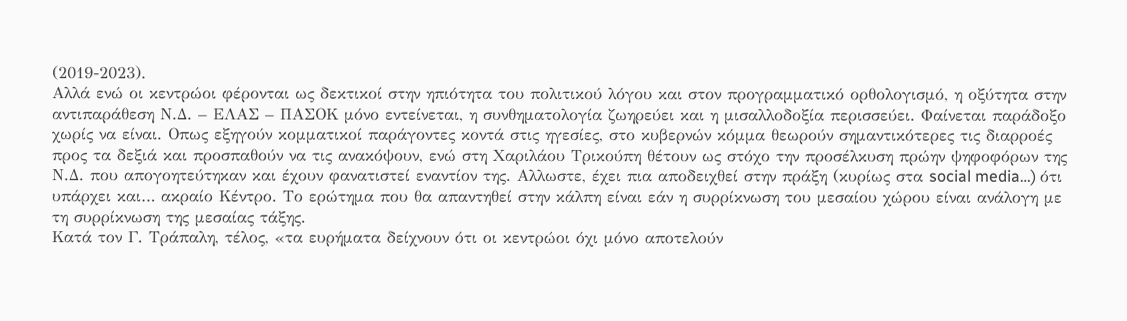(2019-2023).
Αλλά ενώ οι κεντρώοι φέρονται ως δεκτικοί στην ηπιότητα του πολιτικού λόγου και στον προγραμματικό ορθολογισμό, η οξύτητα στην αντιπαράθεση Ν.Δ. – ΕΛΑΣ – ΠΑΣΟΚ μόνο εντείνεται, η συνθηματολογία ζωηρεύει και η μισαλλοδοξία περισσεύει. Φαίνεται παράδοξο χωρίς να είναι. Οπως εξηγούν κομματικοί παράγοντες κοντά στις ηγεσίες, στο κυβερνών κόμμα θεωρούν σημαντικότερες τις διαρροές προς τα δεξιά και προσπαθούν να τις ανακόψουν, ενώ στη Χαριλάου Τρικούπη θέτουν ως στόχο την προσέλκυση πρώην ψηφοφόρων της Ν.Δ. που απογοητεύτηκαν και έχουν φανατιστεί εναντίον της. Αλλωστε, έχει πια αποδειχθεί στην πράξη (κυρίως στα social media…) ότι υπάρχει και… ακραίο Κέντρο. Το ερώτημα που θα απαντηθεί στην κάλπη είναι εάν η συρρίκνωση του μεσαίου χώρου είναι ανάλογη με τη συρρίκνωση της μεσαίας τάξης.
Κατά τον Γ. Τράπαλη, τέλος, «τα ευρήματα δείχνουν ότι οι κεντρώοι όχι μόνο αποτελούν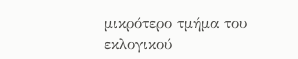μικρότερο τμήμα του εκλογικού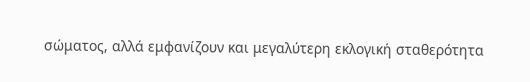σώματος, αλλά εμφανίζουν και μεγαλύτερη εκλογική σταθερότητα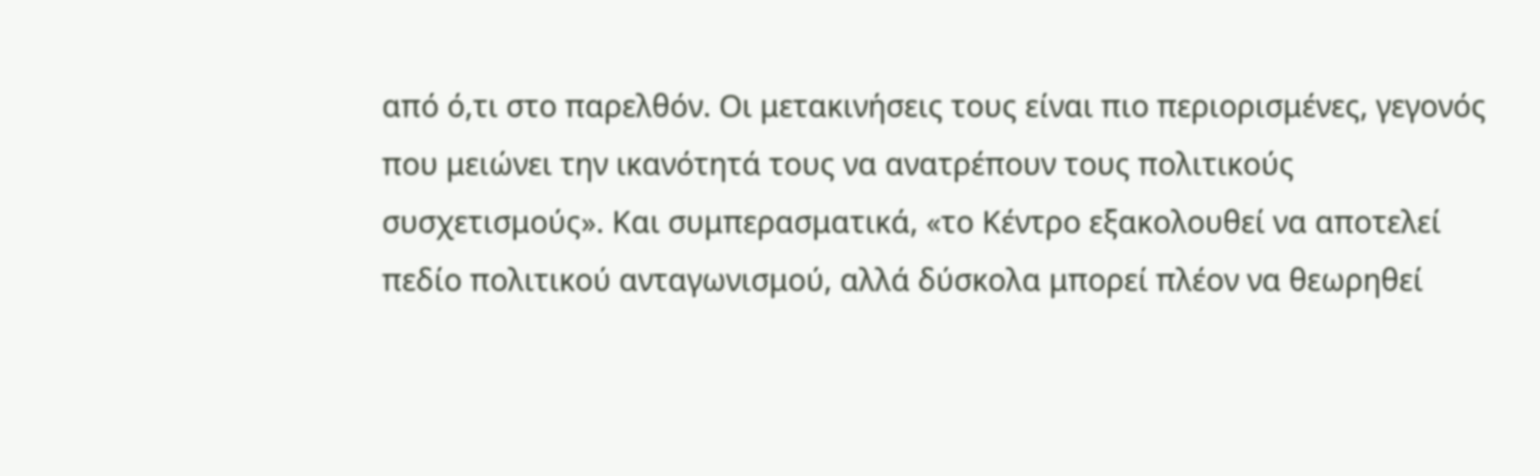από ό,τι στο παρελθόν. Οι μετακινήσεις τους είναι πιο περιορισμένες, γεγονός που μειώνει την ικανότητά τους να ανατρέπουν τους πολιτικούς συσχετισμούς». Και συμπερασματικά, «το Κέντρο εξακολουθεί να αποτελεί πεδίο πολιτικού ανταγωνισμού, αλλά δύσκολα μπορεί πλέον να θεωρηθεί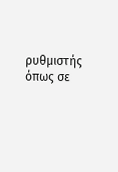ρυθμιστής όπως σε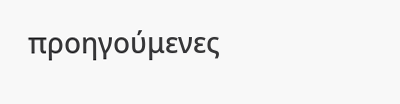προηγούμενες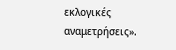εκλογικές αναμετρήσεις».